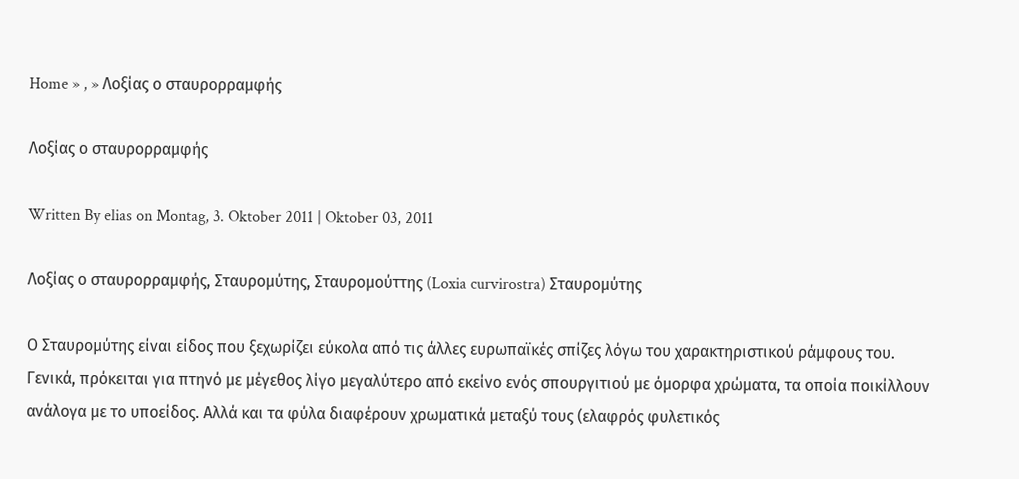Home » , » Λοξίας ο σταυρορραμφής

Λοξίας ο σταυρορραμφής

Written By elias on Montag, 3. Oktober 2011 | Oktober 03, 2011

Λοξίας ο σταυρορραμφής, Σταυρομύτης, Σταυρομούττης (Loxia curvirostra) Σταυρομύτης

Ο Σταυρομύτης είναι είδος που ξεχωρίζει εύκολα από τις άλλες ευρωπαϊκές σπίζες λόγω του χαρακτηριστικού ράμφους του. Γενικά, πρόκειται για πτηνό με μέγεθος λίγο μεγαλύτερο από εκείνο ενός σπουργιτιού με όμορφα χρώματα, τα οποία ποικίλλουν ανάλογα με το υποείδος. Αλλά και τα φύλα διαφέρουν χρωματικά μεταξύ τους (ελαφρός φυλετικός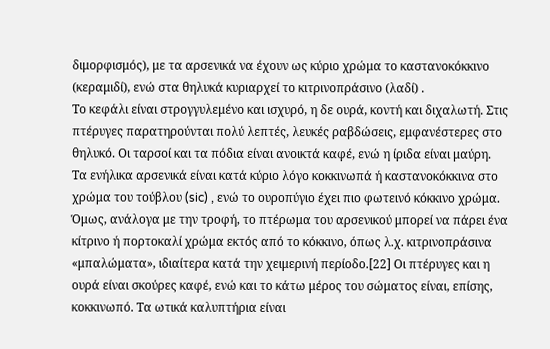διμορφισμός), με τα αρσενικά να έχουν ως κύριο χρώμα το καστανοκόκκινο (κεραμιδί), ενώ στα θηλυκά κυριαρχεί το κιτρινοπράσινο (λαδί) .
Το κεφάλι είναι στρογγυλεμένο και ισχυρό, η δε ουρά, κοντή και διχαλωτή. Στις πτέρυγες παρατηρούνται πολύ λεπτές, λευκές ραβδώσεις, εμφανέστερες στο θηλυκό. Οι ταρσοί και τα πόδια είναι ανοικτά καφέ, ενώ η ίριδα είναι μαύρη.
Τα ενήλικα αρσενικά είναι κατά κύριο λόγο κοκκινωπά ή καστανοκόκκινα στο χρώμα του τούβλου (sic) , ενώ το ουροπύγιο έχει πιο φωτεινό κόκκινο χρώμα. Όμως, ανάλογα με την τροφή, το πτέρωμα του αρσενικού μπορεί να πάρει ένα κίτρινο ή πορτοκαλί χρώμα εκτός από το κόκκινο, όπως λ.χ. κιτρινοπράσινα «μπαλώματα», ιδιαίτερα κατά την χειμερινή περίοδο.[22] Οι πτέρυγες και η ουρά είναι σκούρες καφέ, ενώ και το κάτω μέρος του σώματος είναι, επίσης, κοκκινωπό. Τα ωτικά καλυπτήρια είναι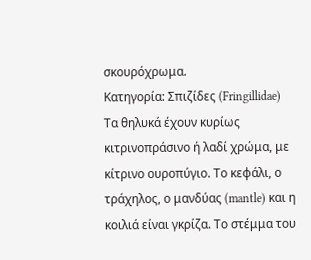σκουρόχρωμα.
Κατηγορία: Σπιζίδες (Fringillidae)
Τα θηλυκά έχουν κυρίως κιτρινοπράσινο ή λαδί χρώμα, με κίτρινο ουροπύγιο. Το κεφάλι, ο τράχηλος, ο μανδύας (mantle) και η κοιλιά είναι γκρίζα. Το στέμμα του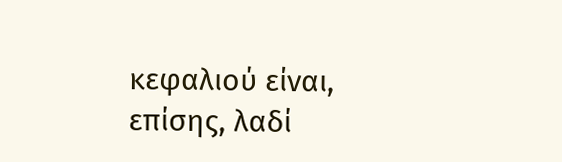κεφαλιού είναι, επίσης, λαδί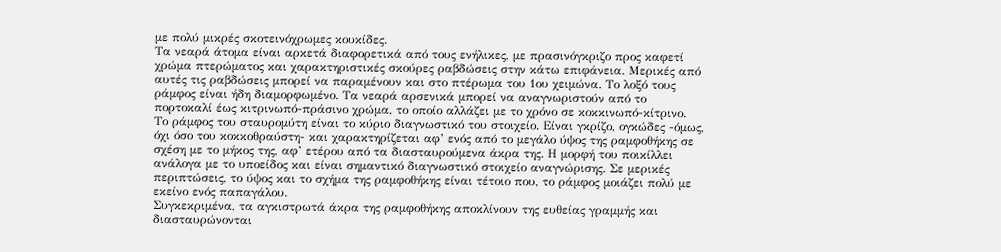με πολύ μικρές σκοτεινόχρωμες κουκίδες.
Τα νεαρά άτομα είναι αρκετά διαφορετικά από τους ενήλικες, με πρασινόγκριζο προς καφετί χρώμα πτερώματος και χαρακτηριστικές σκούρες ραβδώσεις στην κάτω επιφάνεια. Μερικές από αυτές τις ραβδώσεις μπορεί να παραμένουν και στο πτέρωμα του 1ου χειμώνα. Το λοξό τους ράμφος είναι ήδη διαμορφωμένο. Τα νεαρά αρσενικά μπορεί να αναγνωριστούν από το πορτοκαλί έως κιτρινωπό-πράσινο χρώμα, το οποίο αλλάζει με το χρόνο σε κοκκινωπό-κίτρινο.
Το ράμφος του σταυρομύτη είναι το κύριο διαγνωστικό του στοιχείο. Είναι γκρίζο, ογκώδες -όμως, όχι όσο του κοκκοθραύστη- και χαρακτηρίζεται αφ’ ενός από το μεγάλο ύψος της ραμφοθήκης σε σχέση με το μήκος της, αφ’ ετέρου από τα διασταυρούμενα άκρα της. Η μορφή του ποικίλλει ανάλογα με το υποείδος και είναι σημαντικό διαγνωστικό στοιχείο αναγνώρισης. Σε μερικές περιπτώσεις, το ύψος και το σχήμα της ραμφοθήκης είναι τέτοιο που, το ράμφος μοιάζει πολύ με εκείνο ενός παπαγάλου.
Συγκεκριμένα, τα αγκιστρωτά άκρα της ραμφοθήκης αποκλίνουν της ευθείας γραμμής και διασταυρώνονται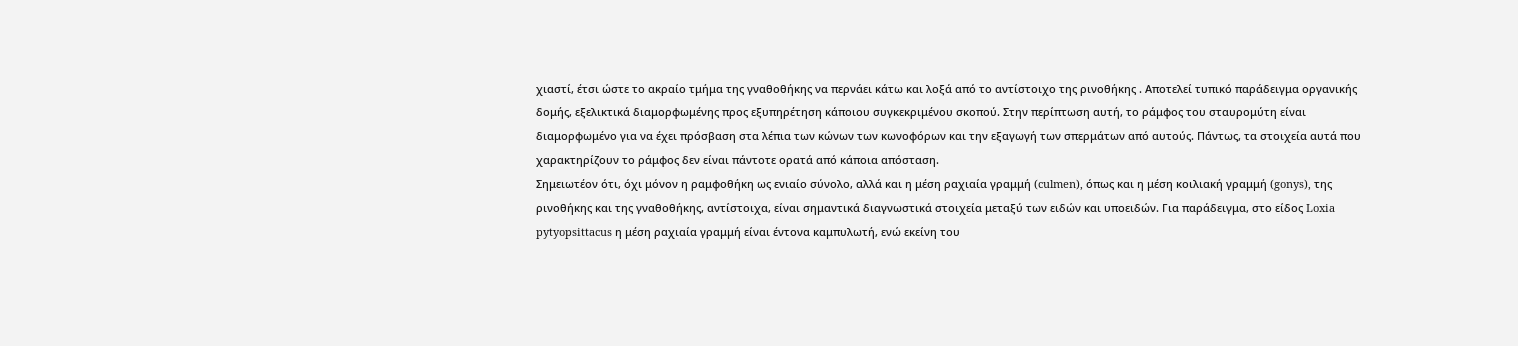χιαστί, έτσι ώστε το ακραίο τμήμα της γναθοθήκης να περνάει κάτω και λοξά από το αντίστοιχο της ρινοθήκης . Αποτελεί τυπικό παράδειγμα οργανικής δομής, εξελικτικά διαμορφωμένης προς εξυπηρέτηση κάποιου συγκεκριμένου σκοπού. Στην περίπτωση αυτή, το ράμφος του σταυρομύτη είναι διαμορφωμένο για να έχει πρόσβαση στα λέπια των κώνων των κωνοφόρων και την εξαγωγή των σπερμάτων από αυτούς. Πάντως, τα στοιχεία αυτά που χαρακτηρίζουν το ράμφος δεν είναι πάντοτε ορατά από κάποια απόσταση.
Σημειωτέον ότι, όχι μόνον η ραμφοθήκη ως ενιαίο σύνολο, αλλά και η μέση ραχιαία γραμμή (culmen), όπως και η μέση κοιλιακή γραμμή (gonys), της ρινοθήκης και της γναθοθήκης, αντίστοιχα, είναι σημαντικά διαγνωστικά στοιχεία μεταξύ των ειδών και υποειδών. Για παράδειγμα, στο είδος Loxia pytyopsittacus η μέση ραχιαία γραμμή είναι έντονα καμπυλωτή, ενώ εκείνη του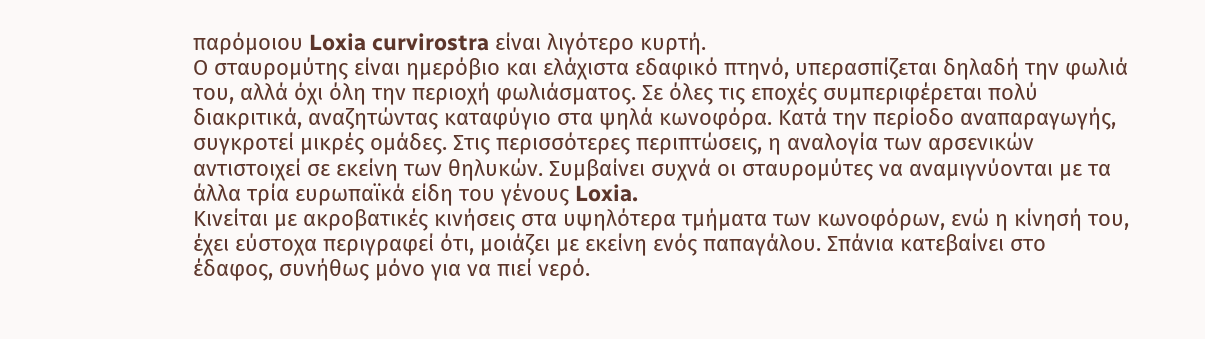παρόμοιου Loxia curvirostra είναι λιγότερο κυρτή.
Ο σταυρομύτης είναι ημερόβιο και ελάχιστα εδαφικό πτηνό, υπερασπίζεται δηλαδή την φωλιά του, αλλά όχι όλη την περιοχή φωλιάσματος. Σε όλες τις εποχές συμπεριφέρεται πολύ διακριτικά, αναζητώντας καταφύγιο στα ψηλά κωνοφόρα. Κατά την περίοδο αναπαραγωγής, συγκροτεί μικρές ομάδες. Στις περισσότερες περιπτώσεις, η αναλογία των αρσενικών αντιστοιχεί σε εκείνη των θηλυκών. Συμβαίνει συχνά οι σταυρομύτες να αναμιγνύονται με τα άλλα τρία ευρωπαϊκά είδη του γένους Loxia.
Κινείται με ακροβατικές κινήσεις στα υψηλότερα τμήματα των κωνοφόρων, ενώ η κίνησή του, έχει εύστοχα περιγραφεί ότι, μοιάζει με εκείνη ενός παπαγάλου. Σπάνια κατεβαίνει στο έδαφος, συνήθως μόνο για να πιεί νερό.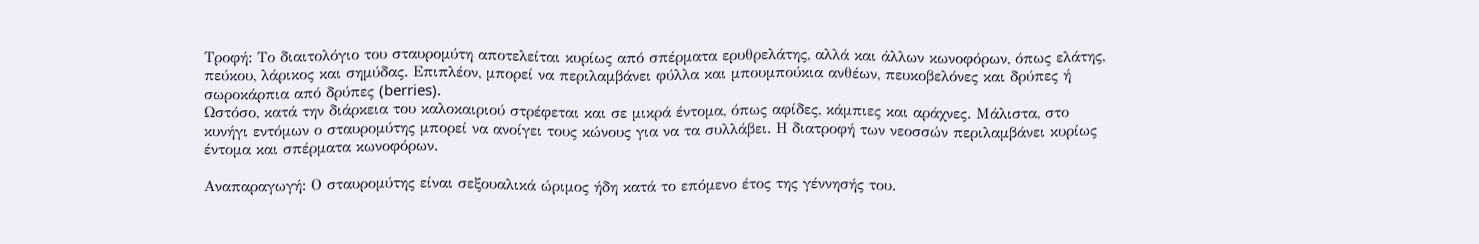Τροφή: Το διαιτολόγιο του σταυρομύτη αποτελείται κυρίως από σπέρματα ερυθρελάτης, αλλά και άλλων κωνοφόρων, όπως ελάτης, πεύκου, λάρικος και σημύδας. Επιπλέον, μπορεί να περιλαμβάνει φύλλα και μπουμπούκια ανθέων, πευκοβελόνες και δρύπες ή σωροκάρπια από δρύπες (berries).
Ωστόσο, κατά την διάρκεια του καλοκαιριού στρέφεται και σε μικρά έντομα, όπως αφίδες, κάμπιες και αράχνες. Μάλιστα, στο κυνήγι εντόμων ο σταυρομύτης μπορεί να ανοίγει τους κώνους για να τα συλλάβει. Η διατροφή των νεοσσών περιλαμβάνει κυρίως έντομα και σπέρματα κωνοφόρων.

Αναπαραγωγή: Ο σταυρομύτης είναι σεξουαλικά ώριμος ήδη κατά το επόμενο έτος της γέννησής του.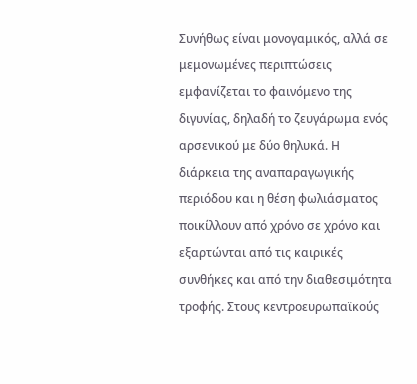Συνήθως είναι μονογαμικός, αλλά σε μεμονωμένες περιπτώσεις εμφανίζεται το φαινόμενο της διγυνίας, δηλαδή το ζευγάρωμα ενός αρσενικού με δύο θηλυκά. Η διάρκεια της αναπαραγωγικής περιόδου και η θέση φωλιάσματος ποικίλλουν από χρόνο σε χρόνο και εξαρτώνται από τις καιρικές συνθήκες και από την διαθεσιμότητα τροφής. Στους κεντροευρωπαϊκούς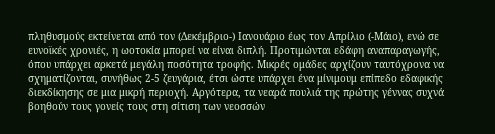πληθυσμούς εκτείνεται από τον (Δεκέμβριο-) Ιανουάριο έως τον Απρίλιο (-Μάιο), ενώ σε ευνοϊκές χρονιές, η ωοτοκία μπορεί να είναι διπλή. Προτιμώνται εδάφη αναπαραγωγής, όπου υπάρχει αρκετά μεγάλη ποσότητα τροφής. Μικρές ομάδες αρχίζουν ταυτόχρονα να σχηματίζονται, συνήθως 2-5 ζευγάρια, έτσι ώστε υπάρχει ένα μίνιμουμ επίπεδο εδαφικής διεκδίκησης σε μια μικρή περιοχή. Αργότερα, τα νεαρά πουλιά της πρώτης γέννας συχνά βοηθούν τους γονείς τους στη σίτιση των νεοσσών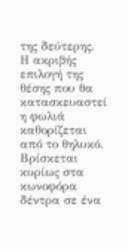της δεύτερης.
Η ακριβής επιλογή της θέσης που θα κατασκευαστεί η φωλιά καθορίζεται από το θηλυκό. Βρίσκεται κυρίως στα κωνοφόρα δέντρα σε ένα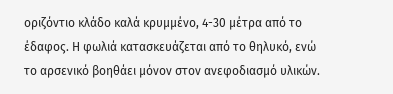οριζόντιο κλάδο καλά κρυμμένο, 4-30 μέτρα από το έδαφος. Η φωλιά κατασκευάζεται από το θηλυκό, ενώ το αρσενικό βοηθάει μόνον στον ανεφοδιασμό υλικών.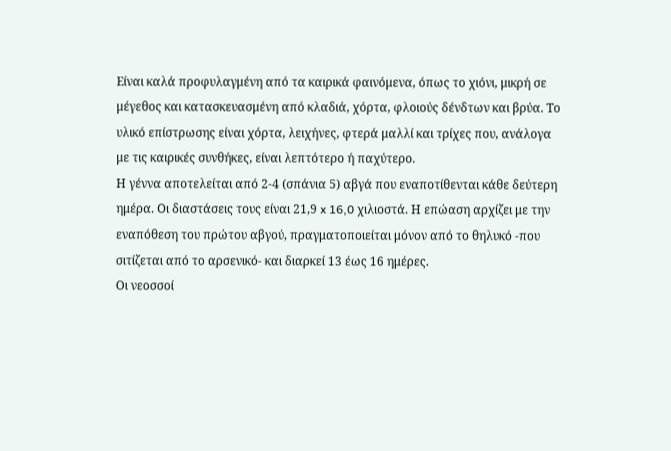Είναι καλά προφυλαγμένη από τα καιρικά φαινόμενα, όπως το χιόνι, μικρή σε μέγεθος και κατασκευασμένη από κλαδιά, χόρτα, φλοιούς δένδτων και βρύα. Το υλικό επίστρωσης είναι χόρτα, λειχήνες, φτερά μαλλί και τρίχες που, ανάλογα με τις καιρικές συνθήκες, είναι λεπτότερο ή παχύτερο.
Η γέννα αποτελείται από 2-4 (σπάνια 5) αβγά που εναποτίθενται κάθε δεύτερη ημέρα. Οι διαστάσεις τους είναι 21,9 x 16,0 χιλιοστά. Η επώαση αρχίζει με την εναπόθεση του πρώτου αβγού, πραγματοποιείται μόνον από το θηλυκό -που σιτίζεται από το αρσενικό- και διαρκεί 13 έως 16 ημέρες.
Οι νεοσσοί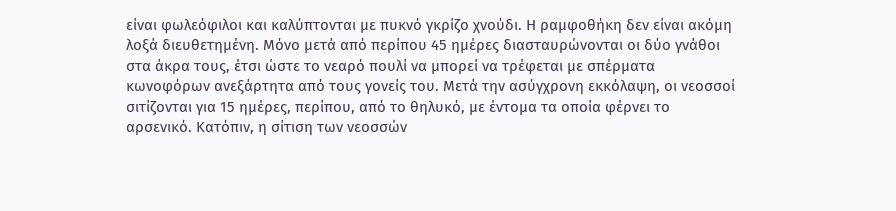είναι φωλεόφιλοι και καλύπτονται με πυκνό γκρίζο χνούδι. Η ραμφοθήκη δεν είναι ακόμη λοξά διευθετημένη. Μόνο μετά από περίπου 45 ημέρες διασταυρώνονται οι δύο γνάθοι στα άκρα τους, έτσι ώστε το νεαρό πουλί να μπορεί να τρέφεται με σπέρματα κωνοφόρων ανεξάρτητα από τους γονείς του. Μετά την ασύγχρονη εκκόλαψη, οι νεοσσοί σιτίζονται για 15 ημέρες, περίπου, από το θηλυκό, με έντομα τα οποία φέρνει το αρσενικό. Κατόπιν, η σίτιση των νεοσσών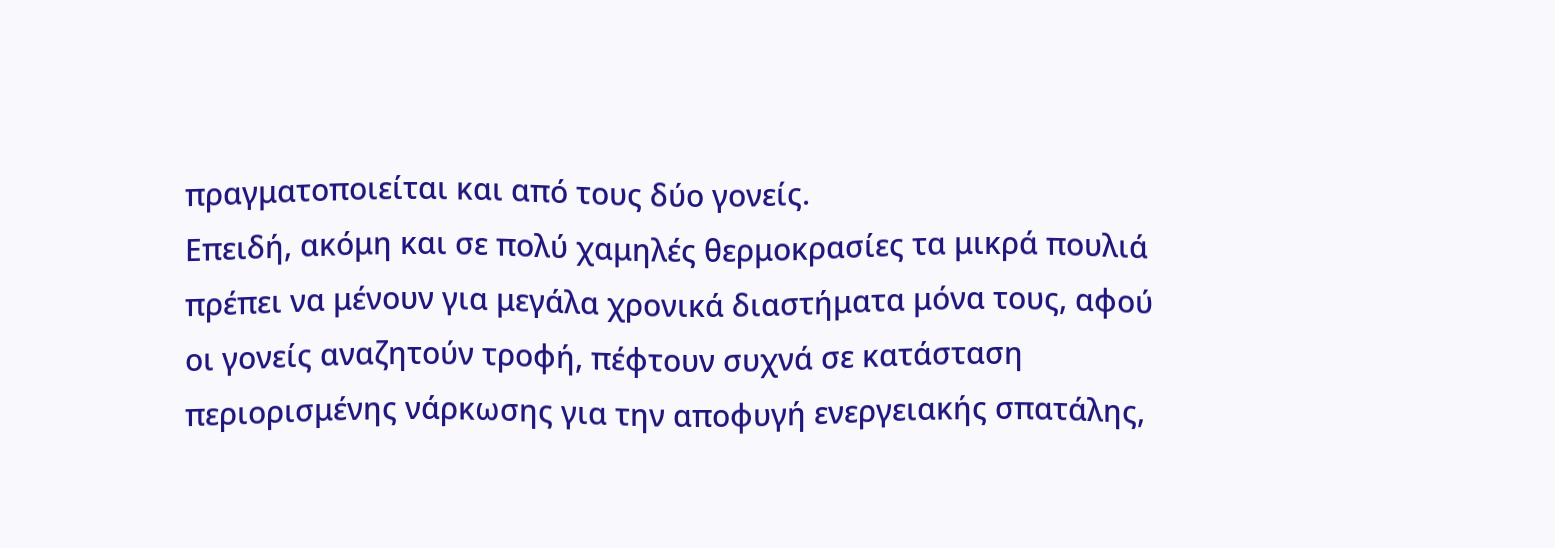πραγματοποιείται και από τους δύο γονείς.
Επειδή, ακόμη και σε πολύ χαμηλές θερμοκρασίες τα μικρά πουλιά πρέπει να μένουν για μεγάλα χρονικά διαστήματα μόνα τους, αφού οι γονείς αναζητούν τροφή, πέφτουν συχνά σε κατάσταση περιορισμένης νάρκωσης για την αποφυγή ενεργειακής σπατάλης,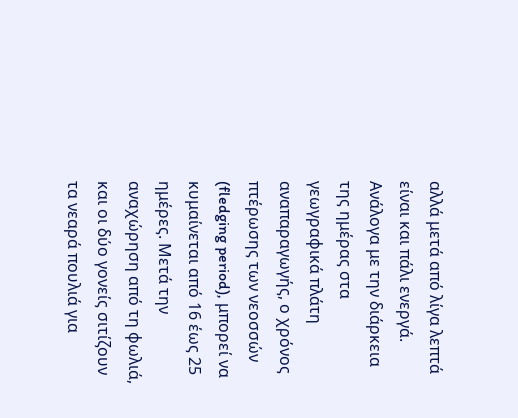αλλά μετά από λίγα λεπτά είναι και πάλι ενεργά.
Ανάλογα με την διάρκεια της ημέρας στα γεωγραφικά πλάτη αναπαραγωγής, ο χρόνος πτέρωσης των νεοσσών (fledging period), μπορεί να κυμαίνεται από 16 έως 25 ημέρες. Μετά την αναχώρηση από τη φωλιά, και οι δύο γονείς σιτίζουν τα νεαρά πουλιά για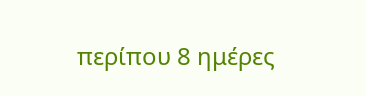περίπου 8 ημέρες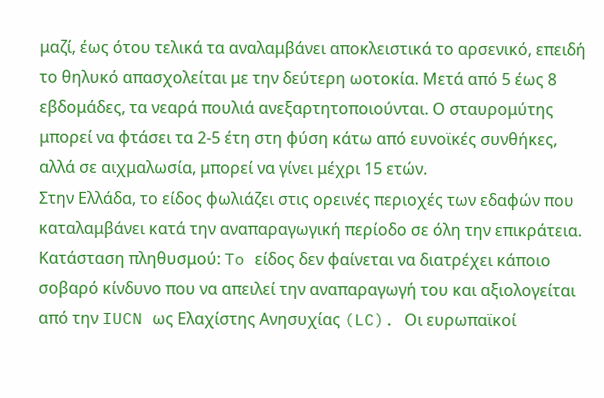μαζί, έως ότου τελικά τα αναλαμβάνει αποκλειστικά το αρσενικό, επειδή το θηλυκό απασχολείται με την δεύτερη ωοτοκία. Μετά από 5 έως 8 εβδομάδες, τα νεαρά πουλιά ανεξαρτητοποιούνται. Ο σταυρομύτης μπορεί να φτάσει τα 2-5 έτη στη φύση κάτω από ευνοϊκές συνθήκες, αλλά σε αιχμαλωσία, μπορεί να γίνει μέχρι 15 ετών.
Στην Ελλάδα, το είδος φωλιάζει στις ορεινές περιοχές των εδαφών που καταλαμβάνει κατά την αναπαραγωγική περίοδο σε όλη την επικράτεια.
Κατάσταση πληθυσμού: To είδος δεν φαίνεται να διατρέχει κάποιο σοβαρό κίνδυνο που να απειλεί την αναπαραγωγή του και αξιολογείται από την IUCN ως Ελαχίστης Ανησυχίας (LC). Οι ευρωπαϊκοί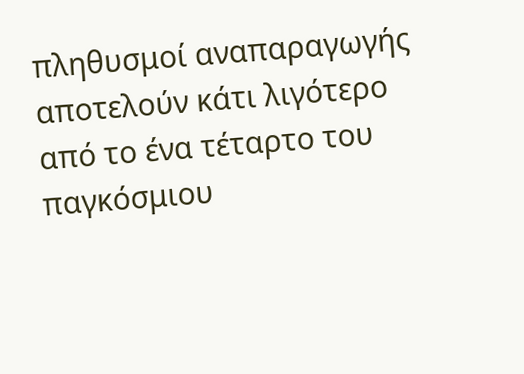πληθυσμοί αναπαραγωγής αποτελούν κάτι λιγότερο από το ένα τέταρτο του παγκόσμιου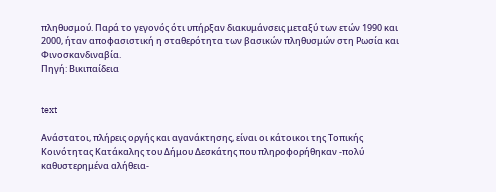πληθυσμού. Παρά το γεγονός ότι υπήρξαν διακυμάνσεις μεταξύ των ετών 1990 και 2000, ήταν αποφασιστική η σταθερότητα των βασικών πληθυσμών στη Ρωσία και Φινοσκανδιναβία.
Πηγή: Βικιπαίδεια


text

Ανάστατοι, πλήρεις οργής και αγανάκτησης, είναι οι κάτοικοι της Τοπικής Κοινότητας Κατάκαλης του Δήμου Δεσκάτης που πληροφορήθηκαν -πολύ καθυστερημένα αλήθεια-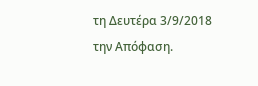τη Δευτέρα 3/9/2018 την Απόφαση.